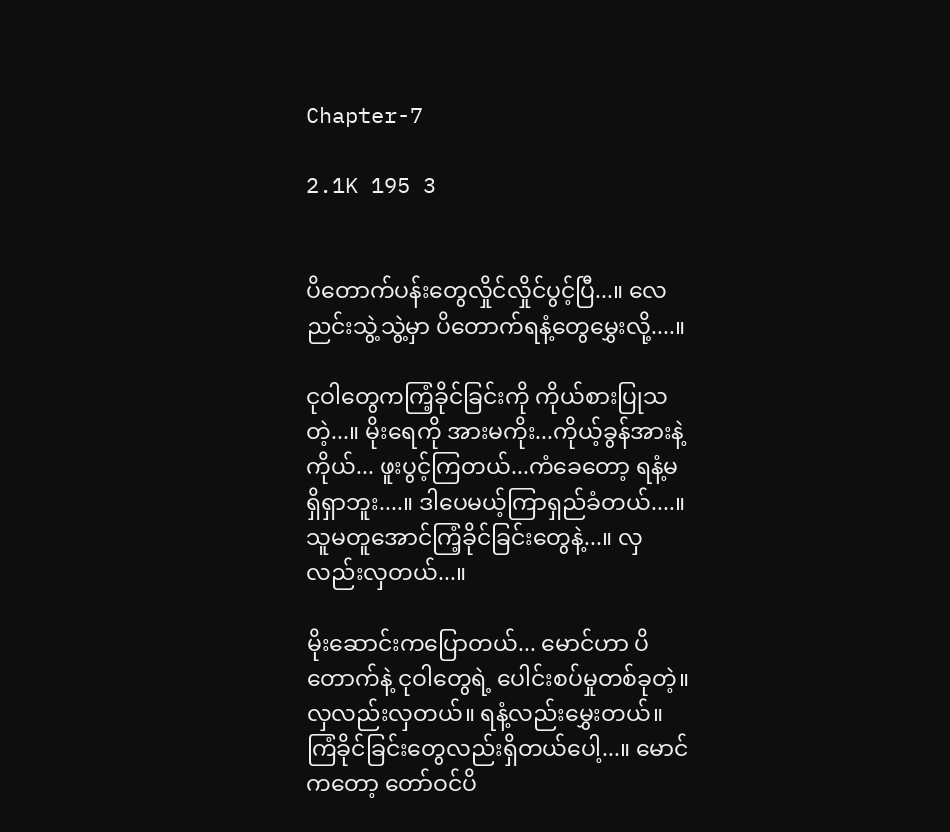Chapter-7

2.1K 195 3


ပိတောက်ပန်းတွေလှိုင်လှိုင်ပွင့်ပြီ...။ လေညင်းသွဲ့သွဲ့မှာ ပိတောက်ရနံ့တွေမွှေးလို့....။

ငုဝါတွေကကြံ့ခိုင်ခြင်းကို ကိုယ်စားပြုသတဲ့...။ မိုးရေကို အားမကိုး...ကိုယ့်ခွန်အားနဲ့ကိုယ်... ဖူးပွင့်ကြတယ်...ကံခေတော့ ရနံ့မရှိရှာဘူး....။ ဒါပေမယ့်ကြာရှည်ခံတယ်....။ သူမတူအောင်ကြံ့ခိုင်ခြင်းတွေနဲ့...။ လှလည်းလှတယ်...။

မိုးဆောင်းကပြောတယ်... မောင်ဟာ ပိတောက်နဲ့ ငုဝါတွေရဲ့ ပေါင်းစပ်မှုတစ်ခုတဲ့။ လှလည်းလှတယ်။ ရနံ့လည်းမွှေးတယ်။ ကြံခိုင်ခြင်းတွေလည်းရှိတယ်ပေါ့...။ မောင်ကတော့ တော်ဝင်ပိ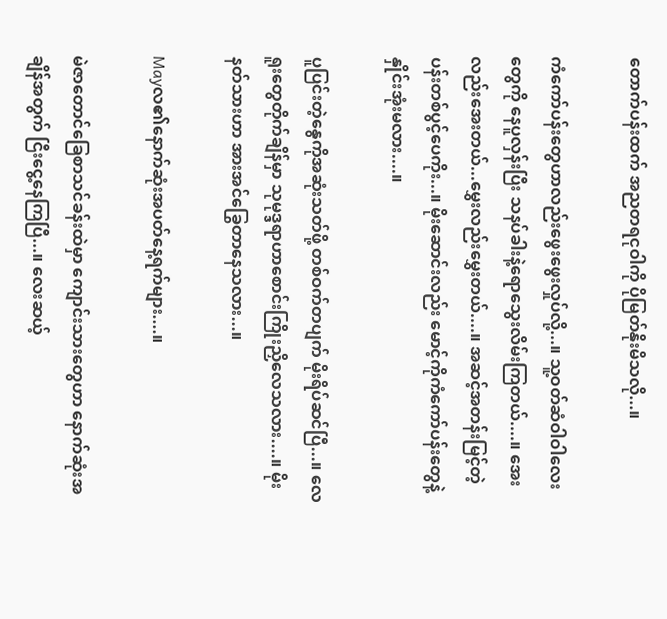တောက်ပန်းထက် အညတရငုဝါကို ပိုမြတ်နိုးမိသလို...။

ကံကော်ပန်းတွေဟာလည်းဖွေးဖွေးလှုပ်လို့...။ သူ့ဝတ်ဆံဝါဝါလေးတွေကို နေပူလှန်းပြီး သနပ်ခါးနဲ့ရောသွေးလိမ်းကြတယ်....။ အေးလည်းအေးတယ်...မွှေးလည်းမွှေးတယ်....။ အဆင့်အတန်းမြင့်တဲ့ပန်းတစ်ပွင့်ပေကိုး...။ မိုးဆောင်းလည်း မောင့်ကိုကံကော်ပန်းတွေနဲ့နှိုင်းအုံးမလား....။

ပူပြင်းတဲ့နွေကိုအဆုံးသတ်ဖို့ တစ်ဝက်တပျက် မိုးရိပ်ဆင်ပြီ...။ လေရူးတွေတိုက်ချိန်မှာ သုမုဒ္ဒရာဟာစောင်းကြိုးညှိလေသလား....။ မိုးနတ်သားဟာ အားအင်ခြွေတာနေသလား...။

Mayလ၏နောက်ဆုံးအပတ်နေ့ရက်များ....။

မဲဇာတောင်ခြေစာသင်ခန်းထဲမှာ ကျောင်းသားတွေဟာ နောက်ဆုံးအချိန်အတွက် ငြီးငွေ့နေကြပြီ...။ လေးဆယ့်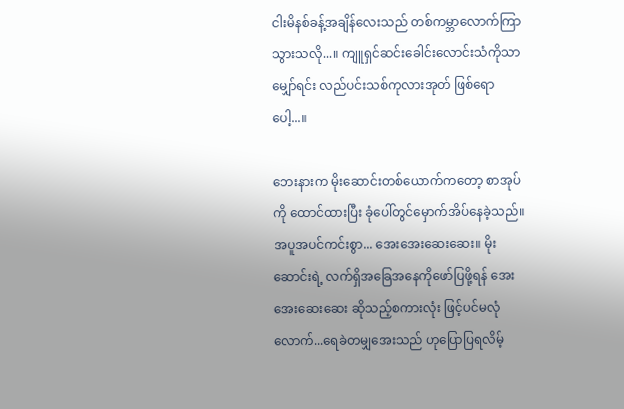ငါးမိနစ်ခန့်အချိန်လေးသည် တစ်ကမ္ဘာလောက်ကြာသွားသလို...။ ကျူရှင်ဆင်းခေါင်းလောင်းသံကိုသာ မျှော်ရင်း လည်ပင်းသစ်ကုလားအုတ် ဖြစ်ရောပေါ့...။

ဘေးနားက မိုးဆောင်းတစ်ယောက်ကတော့ စာအုပ်ကို ထောင်ထားပြီး ခုံပေါ်တွင်မှောက်အိပ်နေခဲ့သည်။ အပူအပင်ကင်းစွာ... အေးအေးဆေးဆေး။ မိုးဆောင်းရဲ့ လက်ရှိအခြေအနေကိုဖော်ပြဖို့ရန် အေးအေးဆေးဆေး ဆိုသည့်စကားလုံး ဖြင့်ပင်မလုံလောက်...ရေခဲတမျှအေးသည် ဟုပြောပြရလိမ့်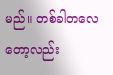မည်။ တစ်ခါတလေတော့လည်း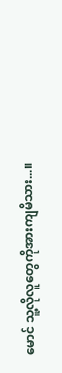မောင် သူ့လိုလူတွေကိုအားကျမိသား...။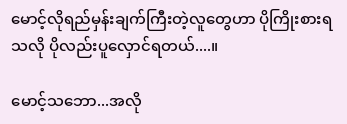မောင့်လိုရည်မှန်းချက်ကြီးတဲ့လူတွေဟာ ပိုကြိုးစားရသလို ပိုလည်းပူလှောင်ရတယ်....။

မောင့်သဘော...အလို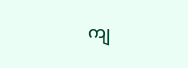ကျ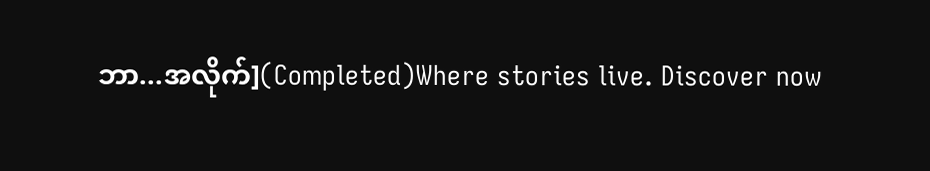ဘာ...အလိုက်](Completed)Where stories live. Discover now